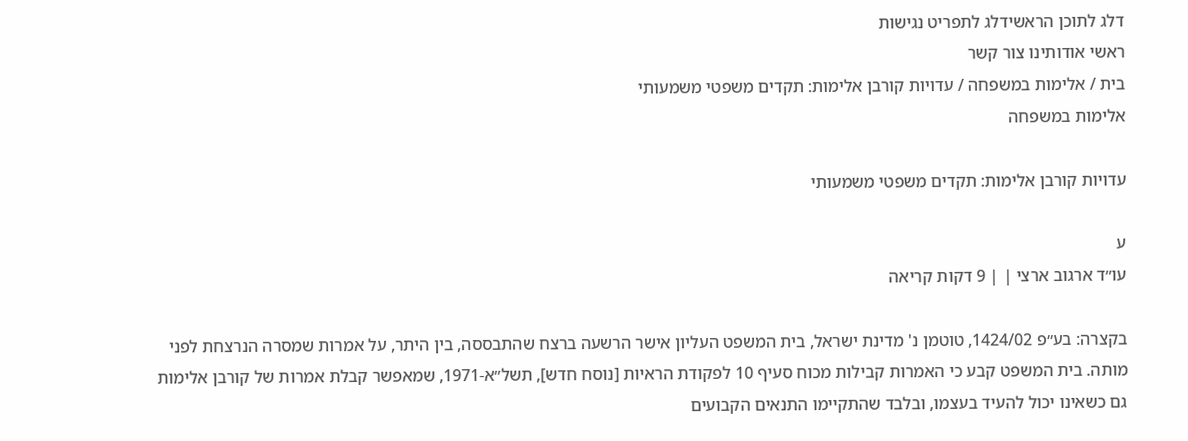דלג לתוכן הראשידלג לתפריט נגישות
ראשי אודותינו צור קשר
בית / אלימות במשפחה / עדויות קורבן אלימות: תקדים משפטי משמעותי
אלימות במשפחה

עדויות קורבן אלימות: תקדים משפטי משמעותי

ע
עו״ד ארגוב ארצי | | 9 דקות קריאה

בקצרה: בע״פ 1424/02, טוטמן נ' מדינת ישראל, בית המשפט העליון אישר הרשעה ברצח שהתבססה, בין היתר, על אמרות שמסרה הנרצחת לפני מותה. בית המשפט קבע כי האמרות קבילות מכוח סעיף 10 לפקודת הראיות [נוסח חדש], תשל״א-1971, שמאפשר קבלת אמרות של קורבן אלימות גם כשאינו יכול להעיד בעצמו, ובלבד שהתקיימו התנאים הקבועים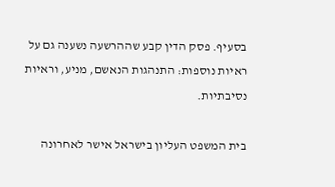בסעיף. פסק הדין קבע שההרשעה נשענה גם על ראיות נוספות: התנהגות הנאשם, מניע, וראיות נסיבתיות.

בית המשפט העליון בישראל אישר לאחרונה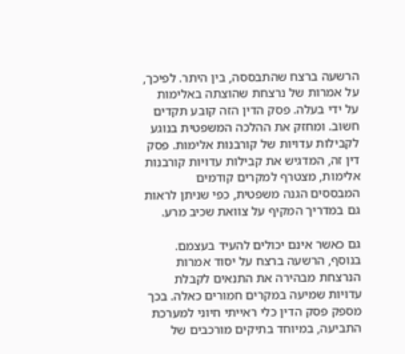הרשעה ברצח שהתבססה, בין היתר. לפיכך, על אמרות של נרצחת שהוצתה באלימות על ידי בעלה. פסק הדין הזה קובע תקדים חשוב. ומחזק את ההלכה המשפטית בנוגע לקבילות עדויות של קורבנות אלימות. פסק דין זה, המדגיש את קבילות עדויות קורבנות אלימות, מצטרף למקרים קודמים המבססים הגנה משפטית, כפי שניתן לראות גם במדריך המקיף על צוואת שכיב מרע.

גם כאשר אינם יכולים להעיד בעצמם. בנוסף, הרשעה ברצח על יסוד אמרות הנרצחת מבהירה את התנאים לקבלת עדויות שמיעה במקרים חמורים כאלה. בכך מספק פסק הדין כלי ראייתי חיוני למערכת התביעה, במיוחד בתיקים מורכבים של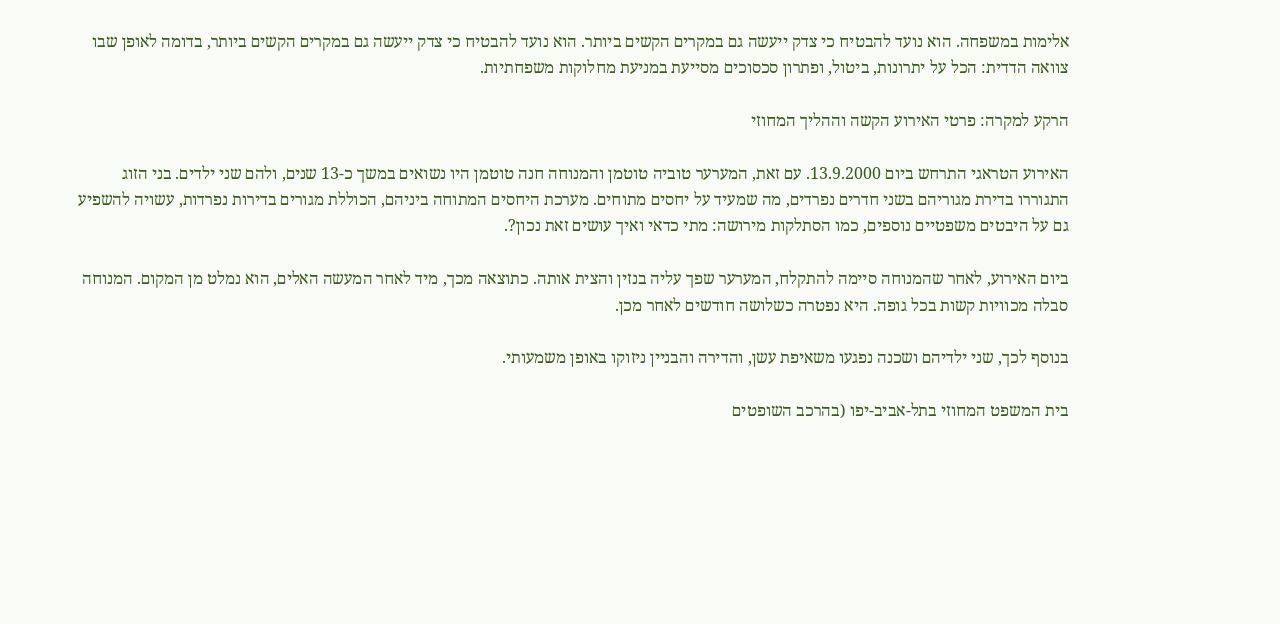אלימות במשפחה. הוא נועד להבטיח כי צדק ייעשה גם במקרים הקשים ביותר. הוא נועד להבטיח כי צדק ייעשה גם במקרים הקשים ביותר, בדומה לאופן שבו צוואה הדדית: הכל על יתרונות, ביטול, ופתרון סכסוכים מסייעת במניעת מחלוקות משפחתיות.

הרקע למקרה: פרטי האירוע הקשה וההליך המחוזי

האירוע הטראגי התרחש ביום 13.9.2000. עם זאת, המערער טוביה טוטמן והמנוחה חנה טוטמן היו נשואים במשך כ-13 שנים, ולהם שני ילדים. בני הזוג התגוררו בדירת מגוריהם בשני חדרים נפרדים, מה שמעיד על יחסים מתוחים. מערכת היחסים המתוחה ביניהם, הכוללת מגורים בדירות נפרדות, עשויה להשפיע גם על היבטים משפטיים נוספים, כמו הסתלקות מירושה: מתי כדאי ואיך עושים זאת נכון?.

ביום האירוע, לאחר שהמנוחה סיימה להתקלח, המערער שפך עליה בנזין והצית אותה. כתוצאה מכך, מיד לאחר המעשה האלים, הוא נמלט מן המקום. המנוחה סבלה מכוויות קשות בכל גופה. היא נפטרה כשלושה חודשים לאחר מכן.

בנוסף לכך, שני ילדיהם ושכנה נפגעו משאיפת עשן, והדירה והבניין ניזוקו באופן משמעותי.

בית המשפט המחוזי בתל-אביב-יפו (בהרכב השופטים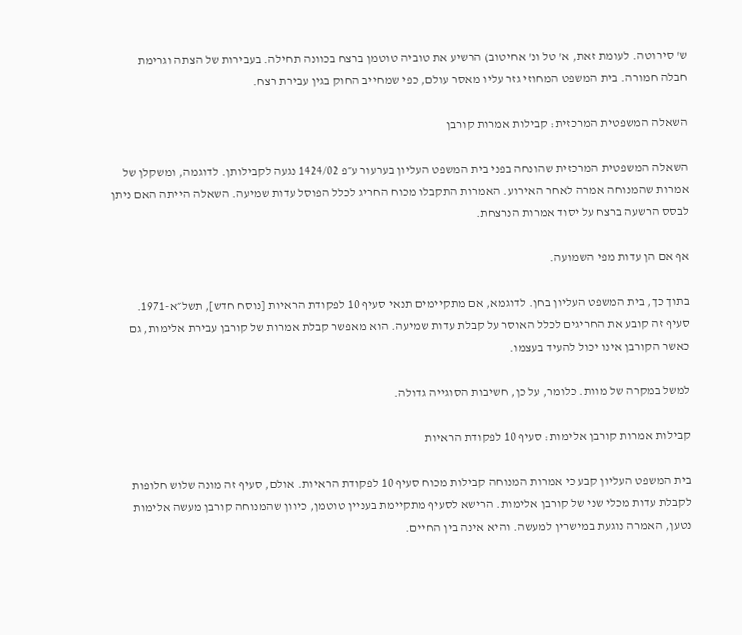ש' סירוטה. לעומת זאת, א' טל ונ' אחיטוב) הרשיע את טוביה טוטמן ברצח בכוונה תחילה. בעבירות של הצתה וגרימת חבלה חמורה. בית המשפט המחוזי גזר עליו מאסר עולם, כפי שמחייב החוק בגין עבירת רצח.

השאלה המשפטית המרכזית: קבילות אמרות קורבן

השאלה המשפטית המרכזית שהונחה בפני בית המשפט העליון בערעור ע״פ 1424/02 נגעה לקבילותן. לדוגמה, ומשקלן של אמרות שהמנוחה אמרה לאחר האירוע. האמרות התקבלו מכוח החריג לכלל הפוסל עדות שמיעה. השאלה הייתה האם ניתן לבסס הרשעה ברצח על יסוד אמרות הנרצחת.

אף אם הן עדות מפי השמועה.

בתוך כך, בית המשפט העליון בחן. לדוגמא, אם מתקיימים תנאי סעיף 10 לפקודת הראיות [נוסח חדש], תשל״א-1971. סעיף זה קובע את החריגים לכלל האוסר על קבלת עדות שמיעה. הוא מאפשר קבלת אמרות של קורבן עבירת אלימות, גם כאשר הקורבן אינו יכול להעיד בעצמו.

למשל במקרה של מוות. כלומר, על כן, חשיבות הסוגייה גדולה.

קבילות אמרות קורבן אלימות: סעיף 10 לפקודת הראיות

בית המשפט העליון קבע כי אמרות המנוחה קבילות מכוח סעיף 10 לפקודת הראיות. אולם, סעיף זה מונה שלוש חלופות לקבלת עדות מכלי שני של קורבן אלימות. הרישא לסעיף מתקיימת בעניין טוטמן, כיוון שהמנוחה קורבן מעשה אלימות נטען, האמרה נוגעת במישרין למעשה. והיא אינה בין החיים.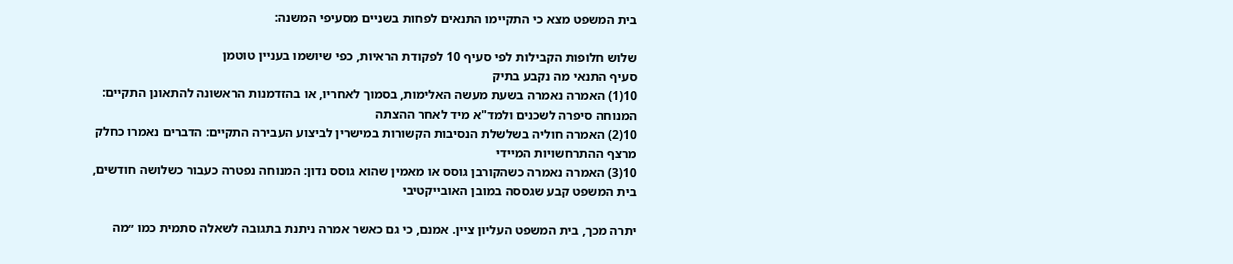בית המשפט מצא כי התקיימו התנאים לפחות בשניים מסעיפי המשנה:

שלוש חלופות הקבילות לפי סעיף 10 לפקודת הראיות, כפי שיושמו בעניין טוטמן
סעיף התנאי מה נקבע בתיק
10(1) האמרה נאמרה בשעת מעשה האלימות, בסמוך לאחריו, או בהזדמנות הראשונה להתאונן התקיים: המנוחה סיפרה לשכנים ולמד"א מיד לאחר ההצתה
10(2) האמרה חוליה בשלשלת הנסיבות הקשורות במישרין לביצוע העבירה התקיים: הדברים נאמרו כחלק מרצף ההתרחשויות המיידי
10(3) האמרה נאמרה כשהקורבן גוסס או מאמין שהוא גוסס נדון: המנוחה נפטרה כעבור כשלושה חודשים, בית המשפט קבע שגססה במובן האובייקטיבי

יתרה מכך, בית המשפט העליון ציין. אמנם, כי גם כאשר אמרה ניתנת בתגובה לשאלה סתמית כמו ״מה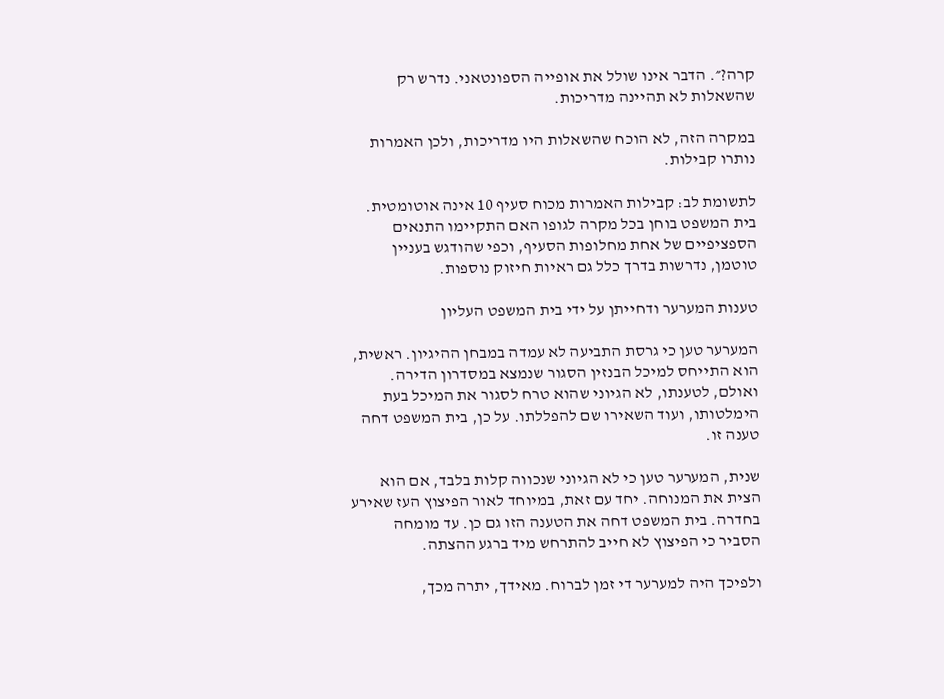קרה?״. הדבר אינו שולל את אופייה הספונטאני. נדרש רק שהשאלות לא תהיינה מדריכות.

במקרה הזה, לא הוכח שהשאלות היו מדריכות, ולכן האמרות נותרו קבילות.

לתשומת לב: קבילות האמרות מכוח סעיף 10 אינה אוטומטית. בית המשפט בוחן בכל מקרה לגופו האם התקיימו התנאים הספציפיים של אחת מחלופות הסעיף, וכפי שהודגש בעניין טוטמן, נדרשות בדרך כלל גם ראיות חיזוק נוספות.

טענות המערער ודחייתן על ידי בית המשפט העליון

המערער טען כי גרסת התביעה לא עמדה במבחן ההיגיון. ראשית, הוא התייחס למיכל הבנזין הסגור שנמצא במסדרון הדירה. ואולם, לטענתו, לא הגיוני שהוא טרח לסגור את המיכל בעת הימלטותו, ועוד השאירו שם להפללתו. על כן, בית המשפט דחה טענה זו.

שנית, המערער טען כי לא הגיוני שנכווה קלות בלבד, אם הוא הצית את המנוחה. יחד עם זאת, במיוחד לאור הפיצוץ העז שאירע בחדרה. בית המשפט דחה את הטענה הזו גם כן. עד מומחה הסביר כי הפיצוץ לא חייב להתרחש מיד ברגע ההצתה.

ולפיכך היה למערער די זמן לברוח. מאידך, יתרה מכך,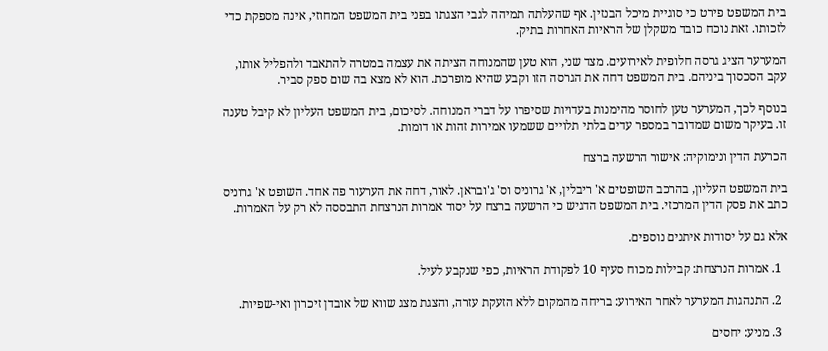בית המשפט פירט כי סוגיית מיכל הבנזין. אף שהעלתה תמיהה לגבי הצגתו בפני בית המשפט המחוזי, אינה מספקת כדי לזכותו. זאת נוכח כובד משקלן של הראיות האחרות בתיק.

המערער הציג גרסה חלופית לאירועים. מצד שני, הוא טען שהמנוחה הציתה את עצמה במטרה להתאבד ולהפליל אותו, עקב הסכסוך ביניהם. בית המשפט דחה את הגרסה הזו וקבע שהיא מופרכת. הוא לא מצא בה שום ספק סביר.

בנוסף לכך, המערער טען לחוסר מהימנות בעדויות שסיפרו על דברי המנוחה. לסיכום, בית המשפט העליון לא קיבל טענה זו. בעיקר משום שמדובר במספר עדים בלתי תלויים ששמעו אמירות זהות או דומות.

הכרעת הדין ונימוקיה: אישור הרשעה ברצח

בית המשפט העליון, בהרכב השופטים א' ריבלין, א' גרוניס וס' ג'ובראן. לאור, דחה את הערעור פה אחד. השופט א' גרוניס כתב את פסק הדין המרכזי. בית המשפט הדגיש כי הרשעה ברצח על יסוד אמרות הנרצחת התבססה לא רק על האמרות.

אלא גם על יסודות איתנים נוספים.

  1. אמרות הנרצחת: קבילות מכוח סעיף 10 לפקודת הראיות, כפי שנקבע לעיל.

  2. התנהגות המערער לאחר האירוע: בריחה מהמקום ללא הזעקת עזרה, והצגת מצג שווא של אובדן זיכרון ואי-שפיות.

  3. מניע: יחסים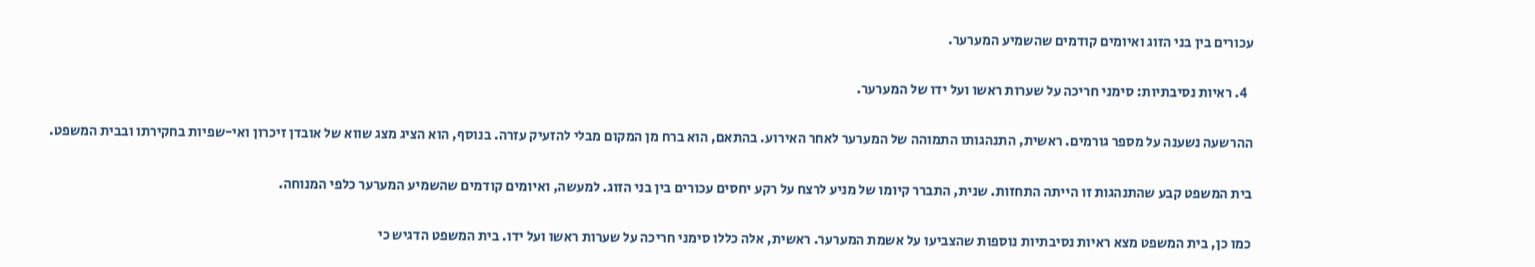עכורים בין בני הזוג ואיומים קודמים שהשמיע המערער.

  4. ראיות נסיבתיות: סימני חריכה על שערות ראשו ועל ידו של המערער.

ההרשעה נשענה על מספר גורמים. ראשית, התנהגותו התמוהה של המערער לאחר האירוע. בהתאם, הוא ברח מן המקום מבלי להזעיק עזרה. בנוסף, הוא הציג מצג שווא של אובדן זיכרון ואי-שפיות בחקירתו ובבית המשפט.

בית המשפט קבע שהתנהגות זו הייתה התחזות. שנית, התברר קיומו של מניע לרצח על רקע יחסים עכורים בין בני הזוג. למעשה, ואיומים קודמים שהשמיע המערער כלפי המנוחה.

כמו כן, בית המשפט מצא ראיות נסיבתיות נוספות שהצביעו על אשמת המערער. ראשית, אלה כללו סימני חריכה על שערות ראשו ועל ידו. בית המשפט הדגיש כי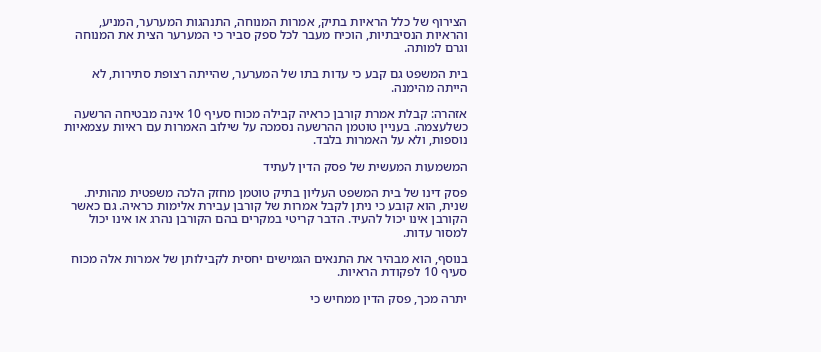הצירוף של כלל הראיות בתיק, אמרות המנוחה, התנהגות המערער, המניע, והראיות הנסיבתיות, הוכיח מעבר לכל ספק סביר כי המערער הצית את המנוחה וגרם למותה.

בית המשפט גם קבע כי עדות בתו של המערער, שהייתה רצופת סתירות, לא הייתה מהימנה.

אזהרה: קבלת אמרת קורבן כראיה קבילה מכוח סעיף 10 אינה מבטיחה הרשעה כשלעצמה. בעניין טוטמן ההרשעה נסמכה על שילוב האמרות עם ראיות עצמאיות נוספות, ולא על האמרות בלבד.

המשמעות המעשית של פסק הדין לעתיד

פסק דינו של בית המשפט העליון בתיק טוטמן מחזק הלכה משפטית מהותית. שנית, הוא קובע כי ניתן לקבל אמרות של קורבן עבירת אלימות כראיה. גם כאשר הקורבן אינו יכול להעיד. הדבר קריטי במקרים בהם הקורבן נהרג או אינו יכול למסור עדות.

בנוסף, הוא מבהיר את התנאים הגמישים יחסית לקבילותן של אמרות אלה מכוח סעיף 10 לפקודת הראיות.

יתרה מכך, פסק הדין ממחיש כי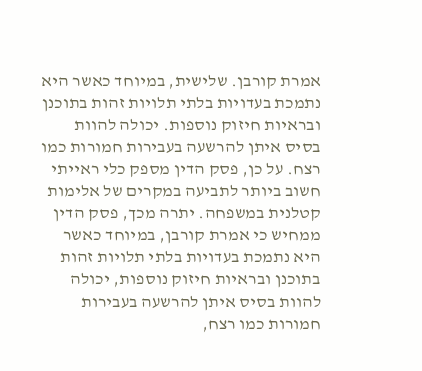אמרת קורבן. שלישית, במיוחד כאשר היא נתמכת בעדויות בלתי תלויות זהות בתוכנן ובראיות חיזוק נוספות. יכולה להוות בסיס איתן להרשעה בעבירות חמורות כמו רצח. על כן, פסק הדין מספק כלי ראייתי חשוב ביותר לתביעה במקרים של אלימות קטלנית במשפחה. יתרה מכך, פסק הדין ממחיש כי אמרת קורבן, במיוחד כאשר היא נתמכת בעדויות בלתי תלויות זהות בתוכנן ובראיות חיזוק נוספות, יכולה להוות בסיס איתן להרשעה בעבירות חמורות כמו רצח,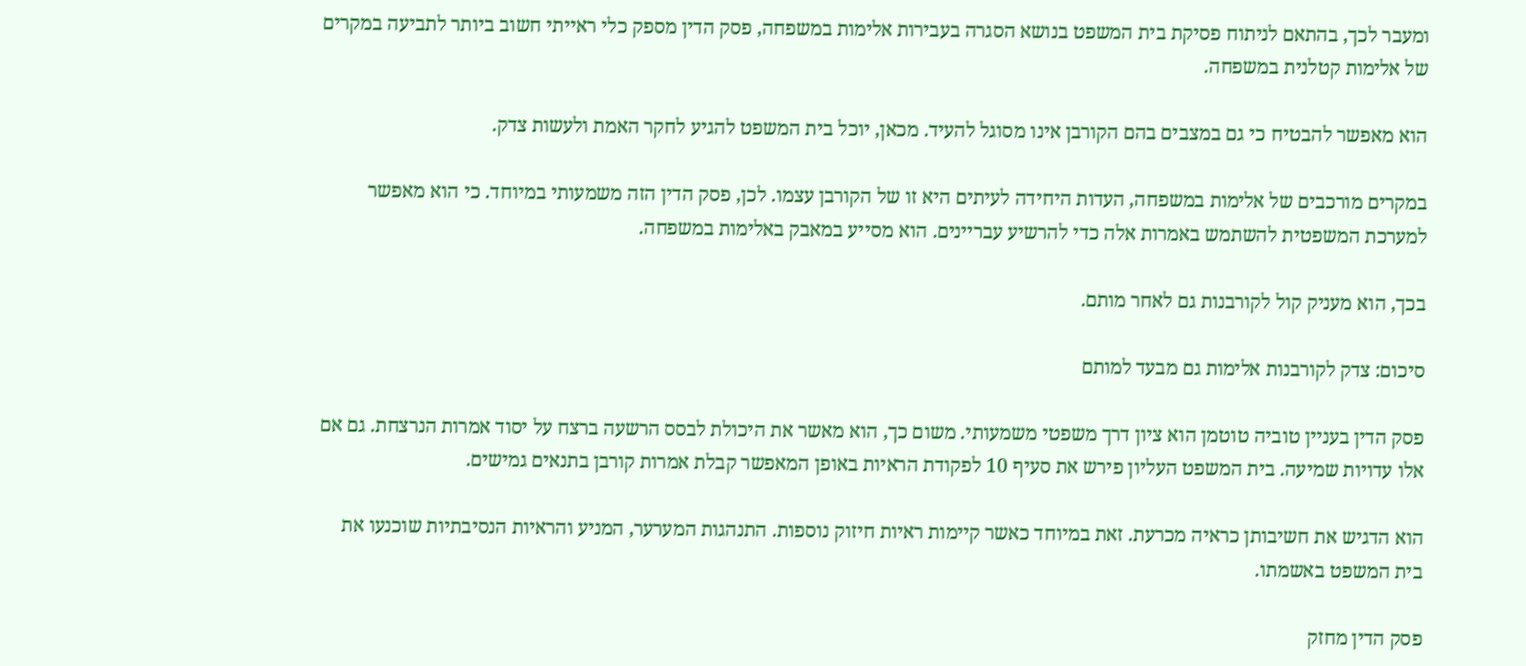ומעבר לכך, בהתאם לניתוח פסיקת בית המשפט בנושא הסגרה בעבירות אלימות במשפחה, פסק הדין מספק כלי ראייתי חשוב ביותר לתביעה במקרים של אלימות קטלנית במשפחה.

הוא מאפשר להבטיח כי גם במצבים בהם הקורבן אינו מסוגל להעיד. מכאן, יוכל בית המשפט להגיע לחקר האמת ולעשות צדק.

במקרים מורכבים של אלימות במשפחה, העדות היחידה לעיתים היא זו של הקורבן עצמו. לכן, פסק הדין הזה משמעותי במיוחד. כי הוא מאפשר למערכת המשפטית להשתמש באמרות אלה כדי להרשיע עבריינים. הוא מסייע במאבק באלימות במשפחה.

בכך, הוא מעניק קול לקורבנות גם לאחר מותם.

סיכום: צדק לקורבנות אלימות גם מבעד למותם

פסק הדין בעניין טוביה טוטמן הוא ציון דרך משפטי משמעותי. משום כך, הוא מאשר את היכולת לבסס הרשעה ברצח על יסוד אמרות הנרצחת. גם אם אלו עדויות שמיעה. בית המשפט העליון פירש את סעיף 10 לפקודת הראיות באופן המאפשר קבלת אמרות קורבן בתנאים גמישים.

הוא הדגיש את חשיבותן כראיה מכרעת. זאת במיוחד כאשר קיימות ראיות חיזוק נוספות. התנהגות המערער, המניע והראיות הנסיבתיות שוכנעו את בית המשפט באשמתו.

פסק הדין מחזק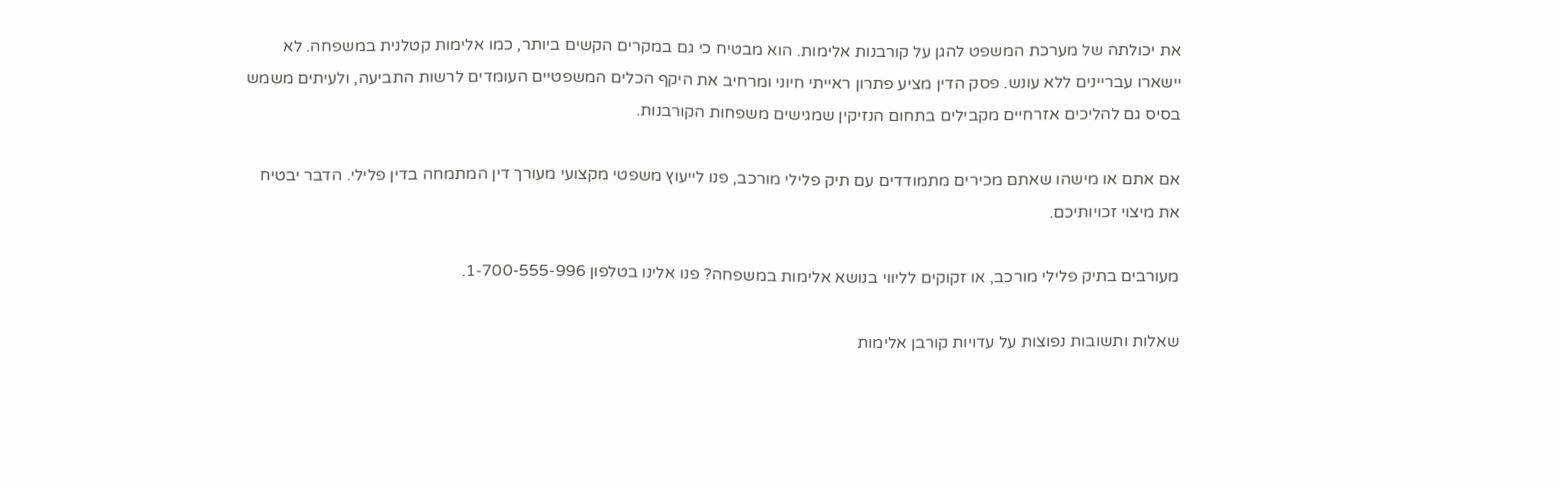את יכולתה של מערכת המשפט להגן על קורבנות אלימות. הוא מבטיח כי גם במקרים הקשים ביותר, כמו אלימות קטלנית במשפחה. לא יישארו עבריינים ללא עונש. פסק הדין מציע פתרון ראייתי חיוני ומרחיב את היקף הכלים המשפטיים העומדים לרשות התביעה, ולעיתים משמש בסיס גם להליכים אזרחיים מקבילים בתחום הנזיקין שמגישים משפחות הקורבנות.

אם אתם או מישהו שאתם מכירים מתמודדים עם תיק פלילי מורכב, פנו לייעוץ משפטי מקצועי מעורך דין המתמחה בדין פלילי. הדבר יבטיח את מיצוי זכויותיכם.

מעורבים בתיק פלילי מורכב, או זקוקים לליווי בנושא אלימות במשפחה? פנו אלינו בטלפון 1-700-555-996.

שאלות ותשובות נפוצות על עדויות קורבן אלימות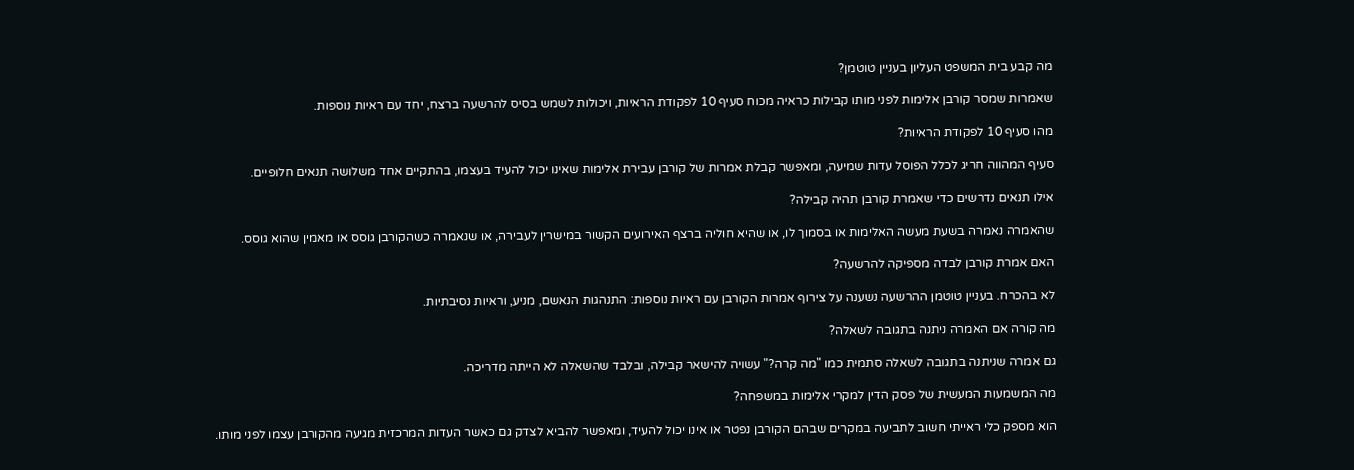מה קבע בית המשפט העליון בעניין טוטמן?

שאמרות שמסר קורבן אלימות לפני מותו קבילות כראיה מכוח סעיף 10 לפקודת הראיות, ויכולות לשמש בסיס להרשעה ברצח, יחד עם ראיות נוספות.

מהו סעיף 10 לפקודת הראיות?

סעיף המהווה חריג לכלל הפוסל עדות שמיעה, ומאפשר קבלת אמרות של קורבן עבירת אלימות שאינו יכול להעיד בעצמו, בהתקיים אחד משלושה תנאים חלופיים.

אילו תנאים נדרשים כדי שאמרת קורבן תהיה קבילה?

שהאמרה נאמרה בשעת מעשה האלימות או בסמוך לו, או שהיא חוליה ברצף האירועים הקשור במישרין לעבירה, או שנאמרה כשהקורבן גוסס או מאמין שהוא גוסס.

האם אמרת קורבן לבדה מספיקה להרשעה?

לא בהכרח. בעניין טוטמן ההרשעה נשענה על צירוף אמרות הקורבן עם ראיות נוספות: התנהגות הנאשם, מניע, וראיות נסיבתיות.

מה קורה אם האמרה ניתנה בתגובה לשאלה?

גם אמרה שניתנה בתגובה לשאלה סתמית כמו "מה קרה?" עשויה להישאר קבילה, ובלבד שהשאלה לא הייתה מדריכה.

מה המשמעות המעשית של פסק הדין למקרי אלימות במשפחה?

הוא מספק כלי ראייתי חשוב לתביעה במקרים שבהם הקורבן נפטר או אינו יכול להעיד, ומאפשר להביא לצדק גם כאשר העדות המרכזית מגיעה מהקורבן עצמו לפני מותו.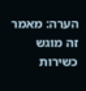הערה: מאמר זה מוגש כשירות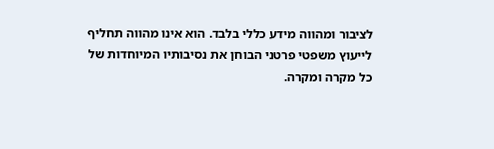לציבור ומהווה מידע כללי בלבד. הוא אינו מהווה תחליף לייעוץ משפטי פרטני הבוחן את נסיבותיו המיוחדות של כל מקרה ומקרה.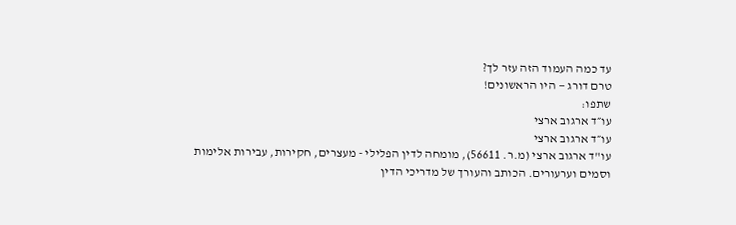עד כמה העמוד הזה עזר לך?
טרם דורג — היו הראשונים!
שתפו:
עו״ד ארגוב ארצי
עו״ד ארגוב ארצי
עו"ד ארגוב ארצי (מ.ר. 56611), מומחה לדין הפלילי - מעצרים, חקירות, עבירות אלימות וסמים וערעורים. הכותב והעורך של מדריכי הדין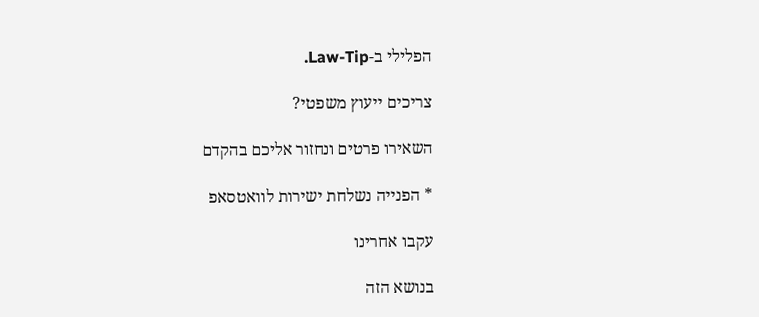הפלילי ב-Law-Tip.

צריכים ייעוץ משפטי?

השאירו פרטים ונחזור אליכם בהקדם

* הפנייה נשלחת ישירות לוואטסאפ

עקבו אחרינו

בנושא הזה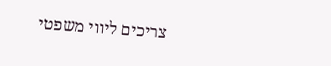צריכים ליווי משפטי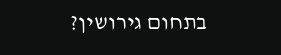בתחום גירושין?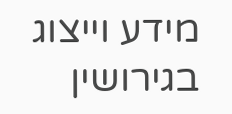מידע וייצוג בגירושין